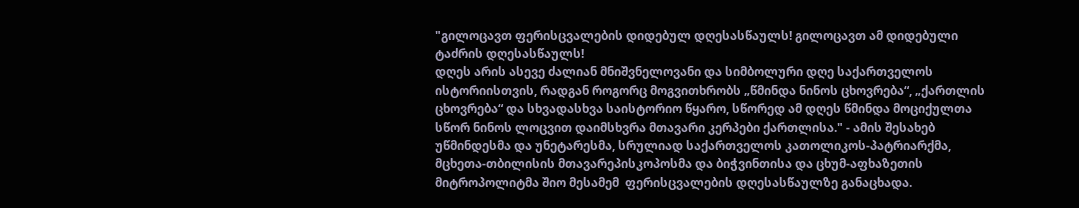"გილოცავთ ფერისცვალების დიდებულ დღესასწაულს! გილოცავთ ამ დიდებული ტაძრის დღესასწაულს!
დღეს არის ასევე ძალიან მნიშვნელოვანი და სიმბოლური დღე საქართველოს ისტორიისთვის, რადგან როგორც მოგვითხრობს „წმინდა ნინოს ცხოვრება“, „ქართლის ცხოვრება“ და სხვადასხვა საისტორიო წყარო, სწორედ ამ დღეს წმინდა მოციქულთა სწორ ნინოს ლოცვით დაიმსხვრა მთავარი კერპები ქართლისა." - ამის შესახებ უწმინდესმა და უნეტარესმა, სრულიად საქართველოს კათოლიკოს-პატრიარქმა, მცხეთა-თბილისის მთავარეპისკოპოსმა და ბიჭვინთისა და ცხუმ-აფხაზეთის მიტროპოლიტმა შიო მესამემ  ფერისცვალების დღესასწაულზე განაცხადა.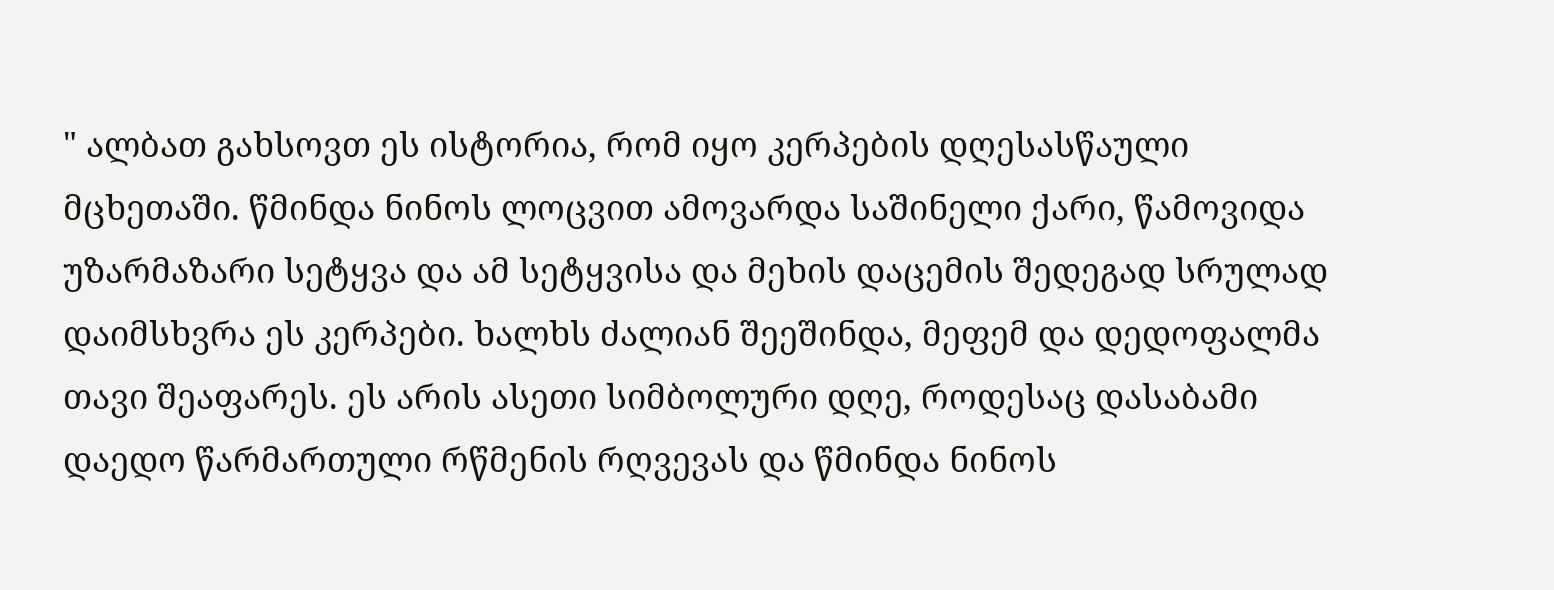" ალბათ გახსოვთ ეს ისტორია, რომ იყო კერპების დღესასწაული მცხეთაში. წმინდა ნინოს ლოცვით ამოვარდა საშინელი ქარი, წამოვიდა უზარმაზარი სეტყვა და ამ სეტყვისა და მეხის დაცემის შედეგად სრულად დაიმსხვრა ეს კერპები. ხალხს ძალიან შეეშინდა, მეფემ და დედოფალმა თავი შეაფარეს. ეს არის ასეთი სიმბოლური დღე, როდესაც დასაბამი დაედო წარმართული რწმენის რღვევას და წმინდა ნინოს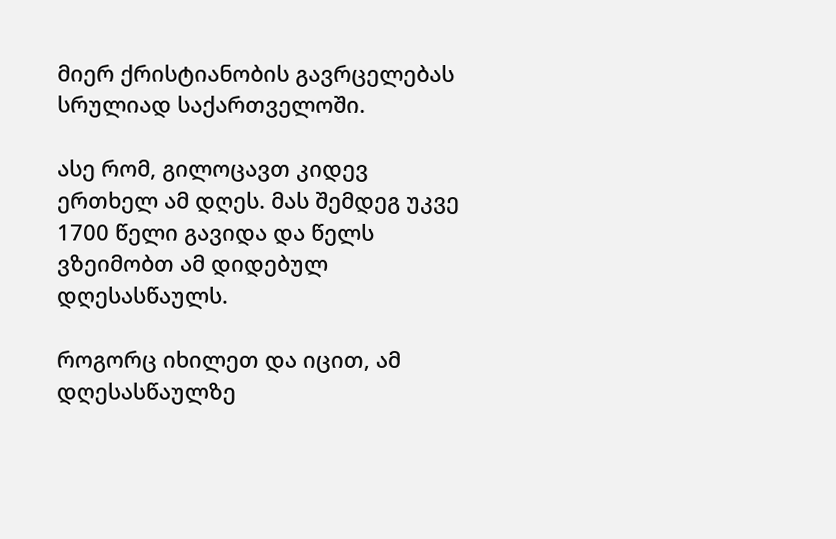მიერ ქრისტიანობის გავრცელებას სრულიად საქართველოში.

ასე რომ, გილოცავთ კიდევ ერთხელ ამ დღეს. მას შემდეგ უკვე 1700 წელი გავიდა და წელს ვზეიმობთ ამ დიდებულ დღესასწაულს.

როგორც იხილეთ და იცით, ამ დღესასწაულზე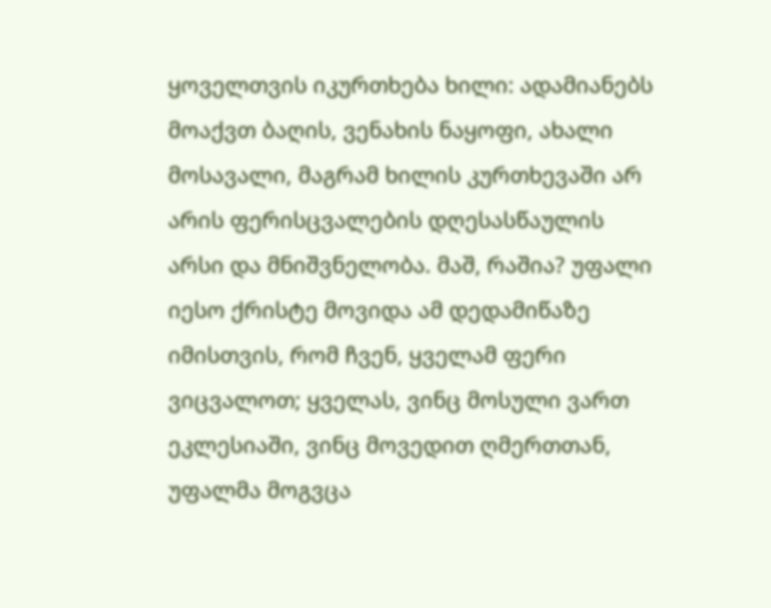ყოველთვის იკურთხება ხილი: ადამიანებს მოაქვთ ბაღის, ვენახის ნაყოფი, ახალი მოსავალი, მაგრამ ხილის კურთხევაში არ არის ფერისცვალების დღესასწაულის არსი და მნიშვნელობა. მაშ, რაშია? უფალი იესო ქრისტე მოვიდა ამ დედამიწაზე იმისთვის, რომ ჩვენ, ყველამ ფერი ვიცვალოთ; ყველას, ვინც მოსული ვართ ეკლესიაში, ვინც მოვედით ღმერთთან, უფალმა მოგვცა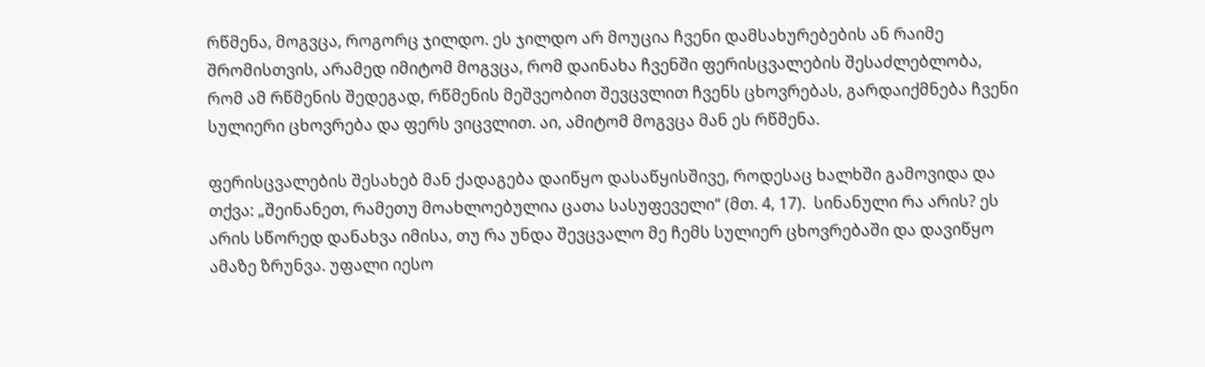რწმენა, მოგვცა, როგორც ჯილდო. ეს ჯილდო არ მოუცია ჩვენი დამსახურებების ან რაიმე შრომისთვის, არამედ იმიტომ მოგვცა, რომ დაინახა ჩვენში ფერისცვალების შესაძლებლობა, რომ ამ რწმენის შედეგად, რწმენის მეშვეობით შევცვლით ჩვენს ცხოვრებას, გარდაიქმნება ჩვენი სულიერი ცხოვრება და ფერს ვიცვლით. აი, ამიტომ მოგვცა მან ეს რწმენა.

ფერისცვალების შესახებ მან ქადაგება დაიწყო დასაწყისშივე, როდესაც ხალხში გამოვიდა და თქვა: „შეინანეთ, რამეთუ მოახლოებულია ცათა სასუფეველი“ (მთ. 4, 17).  სინანული რა არის? ეს არის სწორედ დანახვა იმისა, თუ რა უნდა შევცვალო მე ჩემს სულიერ ცხოვრებაში და დავიწყო ამაზე ზრუნვა. უფალი იესო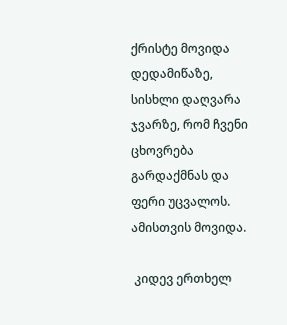ქრისტე მოვიდა დედამიწაზე, სისხლი დაღვარა ჯვარზე, რომ ჩვენი ცხოვრება გარდაქმნას და ფერი უცვალოს. ამისთვის მოვიდა.

 კიდევ ერთხელ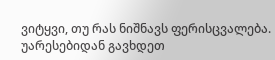ვიტყვი, თუ რას ნიშნავს ფერისცვალება. უარესებიდან გავხდეთ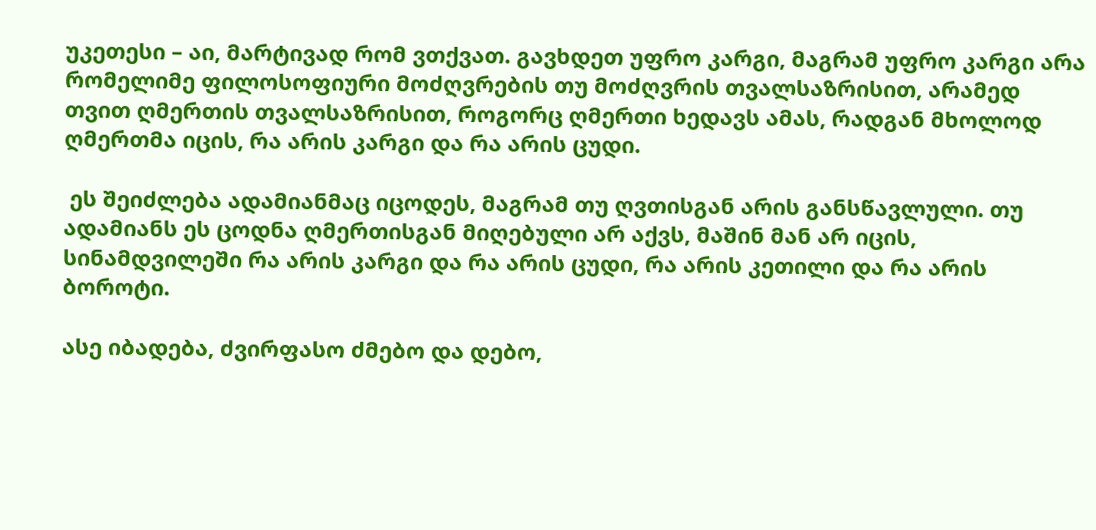უკეთესი – აი, მარტივად რომ ვთქვათ. გავხდეთ უფრო კარგი, მაგრამ უფრო კარგი არა რომელიმე ფილოსოფიური მოძღვრების თუ მოძღვრის თვალსაზრისით, არამედ თვით ღმერთის თვალსაზრისით, როგორც ღმერთი ხედავს ამას, რადგან მხოლოდ ღმერთმა იცის, რა არის კარგი და რა არის ცუდი.

 ეს შეიძლება ადამიანმაც იცოდეს, მაგრამ თუ ღვთისგან არის განსწავლული. თუ ადამიანს ეს ცოდნა ღმერთისგან მიღებული არ აქვს, მაშინ მან არ იცის, სინამდვილეში რა არის კარგი და რა არის ცუდი, რა არის კეთილი და რა არის ბოროტი.

ასე იბადება, ძვირფასო ძმებო და დებო,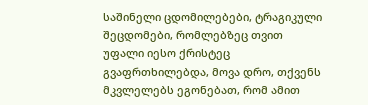საშინელი ცდომილებები, ტრაგიკული შეცდომები, რომლებზეც თვით უფალი იესო ქრისტეც გვაფრთხილებდა, მოვა დრო, თქვენს მკვლელებს ეგონებათ, რომ ამით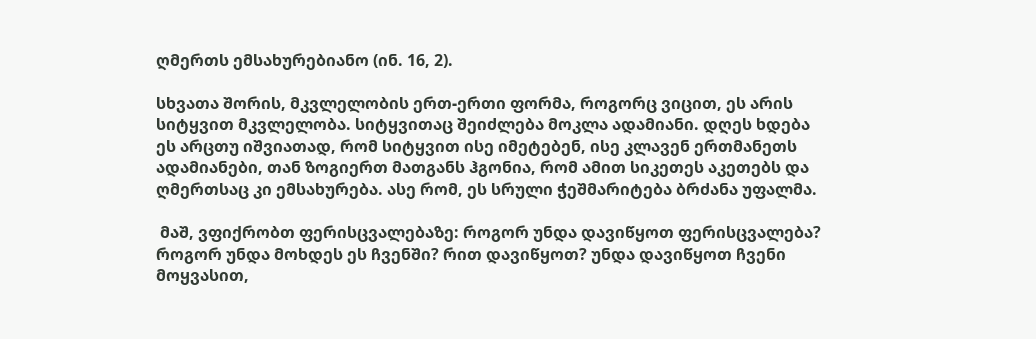ღმერთს ემსახურებიანო (ინ. 16, 2).

სხვათა შორის, მკვლელობის ერთ-ერთი ფორმა, როგორც ვიცით, ეს არის სიტყვით მკვლელობა. სიტყვითაც შეიძლება მოკლა ადამიანი. დღეს ხდება ეს არცთუ იშვიათად, რომ სიტყვით ისე იმეტებენ, ისე კლავენ ერთმანეთს ადამიანები, თან ზოგიერთ მათგანს ჰგონია, რომ ამით სიკეთეს აკეთებს და ღმერთსაც კი ემსახურება. ასე რომ, ეს სრული ჭეშმარიტება ბრძანა უფალმა.

 მაშ, ვფიქრობთ ფერისცვალებაზე: როგორ უნდა დავიწყოთ ფერისცვალება? როგორ უნდა მოხდეს ეს ჩვენში? რით დავიწყოთ? უნდა დავიწყოთ ჩვენი მოყვასით,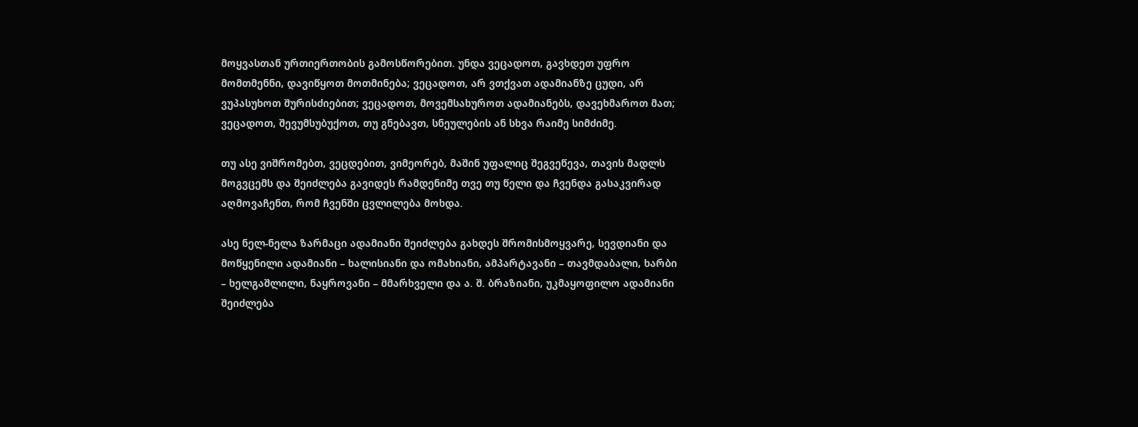მოყვასთან ურთიერთობის გამოსწორებით. უნდა ვეცადოთ, გავხდეთ უფრო მომთმენნი, დავიწყოთ მოთმინება; ვეცადოთ, არ ვთქვათ ადამიანზე ცუდი, არ ვუპასუხოთ შურისძიებით; ვეცადოთ, მოვემსახუროთ ადამიანებს, დავეხმაროთ მათ; ვეცადოთ, შევუმსუბუქოთ, თუ გნებავთ, სნეულების ან სხვა რაიმე სიმძიმე.

თუ ასე ვიშრომებთ, ვეცდებით, ვიმეორებ, მაშინ უფალიც შეგვეწევა, თავის მადლს მოგვცემს და შეიძლება გავიდეს რამდენიმე თვე თუ წელი და ჩვენდა გასაკვირად აღმოვაჩენთ, რომ ჩვენში ცვლილება მოხდა.

ასე ნელ-ნელა ზარმაცი ადამიანი შეიძლება გახდეს შრომისმოყვარე, სევდიანი და მოწყენილი ადამიანი – ხალისიანი და ომახიანი, ამპარტავანი – თავმდაბალი, ხარბი – ხელგაშლილი, ნაყროვანი – მმარხველი და ა. შ. ბრაზიანი, უკმაყოფილო ადამიანი შეიძლება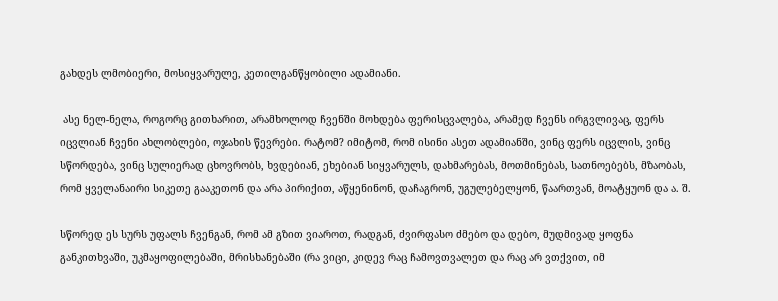გახდეს ლმობიერი, მოსიყვარულე, კეთილგანწყობილი ადამიანი.

 ასე ნელ-ნელა, როგორც გითხარით, არამხოლოდ ჩვენში მოხდება ფერისცვალება, არამედ ჩვენს ირგვლივაც, ფერს იცვლიან ჩვენი ახლობლები, ოჯახის წევრები. რატომ? იმიტომ, რომ ისინი ასეთ ადამიანში, ვინც ფერს იცვლის, ვინც სწორდება, ვინც სულიერად ცხოვრობს, ხვდებიან, ეხებიან სიყვარულს, დახმარებას, მოთმინებას, სათნოებებს, მზაობას, რომ ყველანაირი სიკეთე გააკეთონ და არა პირიქით, აწყენინონ, დაჩაგრონ, უგულებელყონ, წაართვან, მოატყუონ და ა. შ.

სწორედ ეს სურს უფალს ჩვენგან, რომ ამ გზით ვიაროთ, რადგან, ძვირფასო ძმებო და დებო, მუდმივად ყოფნა განკითხვაში, უკმაყოფილებაში, მრისხანებაში (რა ვიცი, კიდევ რაც ჩამოვთვალეთ და რაც არ ვთქვით, იმ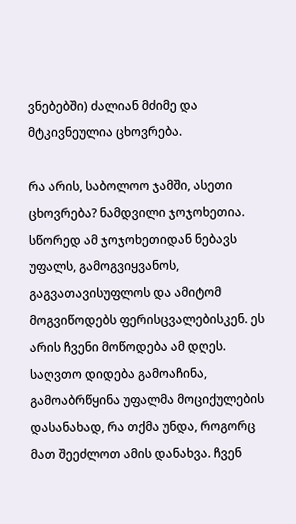ვნებებში) ძალიან მძიმე და მტკივნეულია ცხოვრება.

რა არის, საბოლოო ჯამში, ასეთი ცხოვრება? ნამდვილი ჯოჯოხეთია. სწორედ ამ ჯოჯოხეთიდან ნებავს უფალს, გამოგვიყვანოს, გაგვათავისუფლოს და ამიტომ მოგვიწოდებს ფერისცვალებისკენ. ეს არის ჩვენი მოწოდება ამ დღეს. საღვთო დიდება გამოაჩინა, გამოაბრწყინა უფალმა მოციქულების დასანახად, რა თქმა უნდა, როგორც მათ შეეძლოთ ამის დანახვა. ჩვენ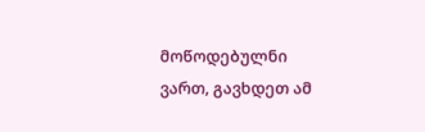მოწოდებულნი ვართ, გავხდეთ ამ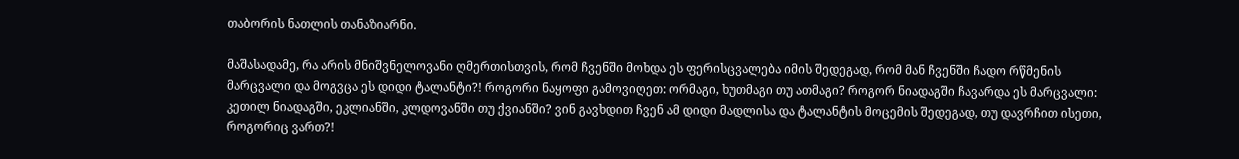თაბორის ნათლის თანაზიარნი.

მაშასადამე, რა არის მნიშვნელოვანი ღმერთისთვის, რომ ჩვენში მოხდა ეს ფერისცვალება იმის შედეგად, რომ მან ჩვენში ჩადო რწმენის მარცვალი და მოგვცა ეს დიდი ტალანტი?! როგორი ნაყოფი გამოვიღეთ: ორმაგი, ხუთმაგი თუ ათმაგი? როგორ ნიადაგში ჩავარდა ეს მარცვალი: კეთილ ნიადაგში, ეკლიანში, კლდოვანში თუ ქვიანში? ვინ გავხდით ჩვენ ამ დიდი მადლისა და ტალანტის მოცემის შედეგად, თუ დავრჩით ისეთი, როგორიც ვართ?!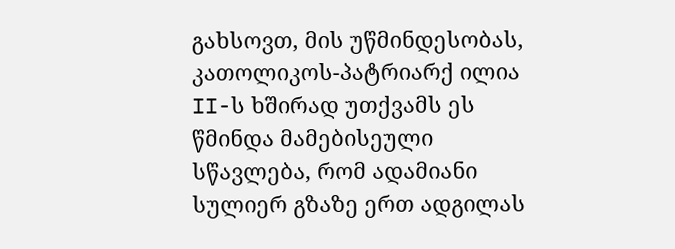გახსოვთ, მის უწმინდესობას, კათოლიკოს-პატრიარქ ილია II-ს ხშირად უთქვამს ეს წმინდა მამებისეული სწავლება, რომ ადამიანი სულიერ გზაზე ერთ ადგილას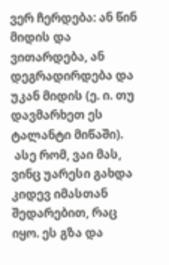ვერ ჩერდება: ან წინ მიდის და ვითარდება, ან დეგრადირდება და უკან მიდის (ე. ი. თუ დავმარხეთ ეს ტალანტი მიწაში).
 ასე რომ, ვაი მას, ვინც უარესი გახდა კიდევ იმასთან შედარებით, რაც იყო. ეს გზა და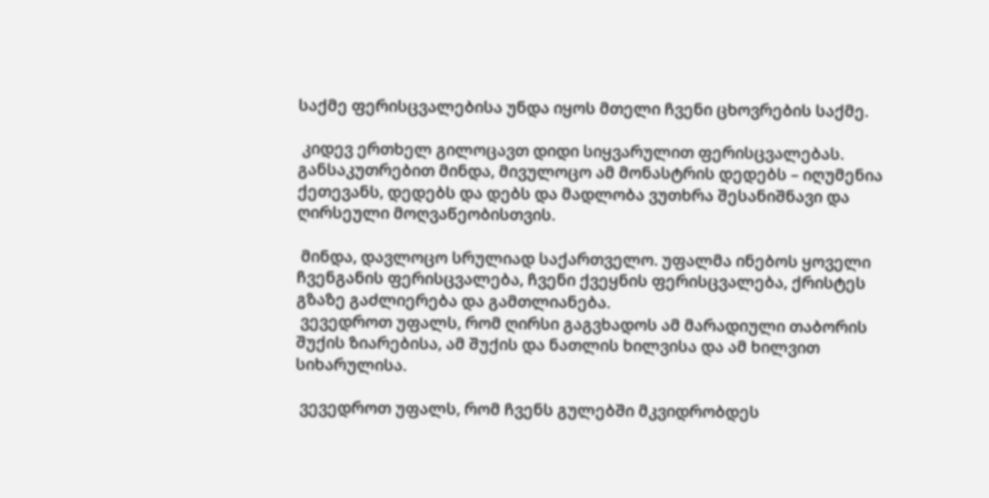საქმე ფერისცვალებისა უნდა იყოს მთელი ჩვენი ცხოვრების საქმე.

 კიდევ ერთხელ გილოცავთ დიდი სიყვარულით ფერისცვალებას. განსაკუთრებით მინდა, მივულოცო ამ მონასტრის დედებს – იღუმენია ქეთევანს, დედებს და დებს და მადლობა ვუთხრა შესანიშნავი და ღირსეული მოღვაწეობისთვის.

 მინდა, დავლოცო სრულიად საქართველო. უფალმა ინებოს ყოველი ჩვენგანის ფერისცვალება, ჩვენი ქვეყნის ფერისცვალება, ქრისტეს გზაზე გაძლიერება და გამთლიანება.
 ვევედროთ უფალს, რომ ღირსი გაგვხადოს ამ მარადიული თაბორის შუქის ზიარებისა, ამ შუქის და ნათლის ხილვისა და ამ ხილვით სიხარულისა.

 ვევედროთ უფალს, რომ ჩვენს გულებში მკვიდრობდეს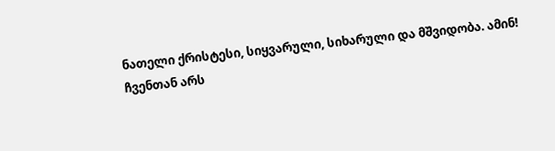ნათელი ქრისტესი, სიყვარული, სიხარული და მშვიდობა. ამინ!
ჩვენთან არს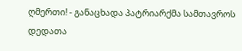ღმერთი! - განაცხადა პატრიარქმა სამთავროს დედათა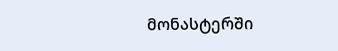მონასტერში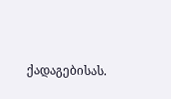ქადაგებისას.